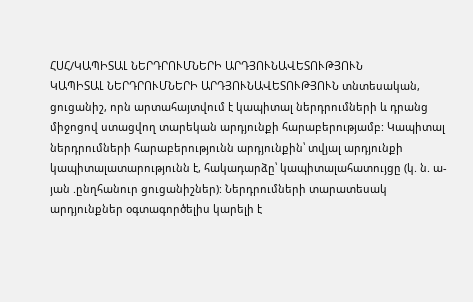ՀՍՀ/ԿԱՊԻՏԱԼ ՆԵՐԴՐՈՒՄՆԵՐԻ ԱՐԴՅՈՒՆԱՎԵՏՈՒԹՅՈՒՆ
ԿԱՊԻՏԱԼ ՆԵՐԴՐՈՒՄՆԵՐԻ ԱՐԴՅՈՒՆԱՎԵՏՈՒԹՅՈՒՆ տնտեսական, ցուցանիշ, որն արտահայտվում է կապիտալ ներդրումների և դրանց միջոցով ստացվող տարեկան արդյունքի հարաբերությամբ: Կապիտալ ներդրումների հարաբերությունն արդյունքին՝ տվյալ արդյունքի կապիտալատարությունն է, հակադարձը՝ կապիտալահատույցը (կ. ն. ա-յան .ընղհանուր ցուցանիշներ): Ներդրումների տարատեսակ արդյունքներ օգտագործելիս կարելի է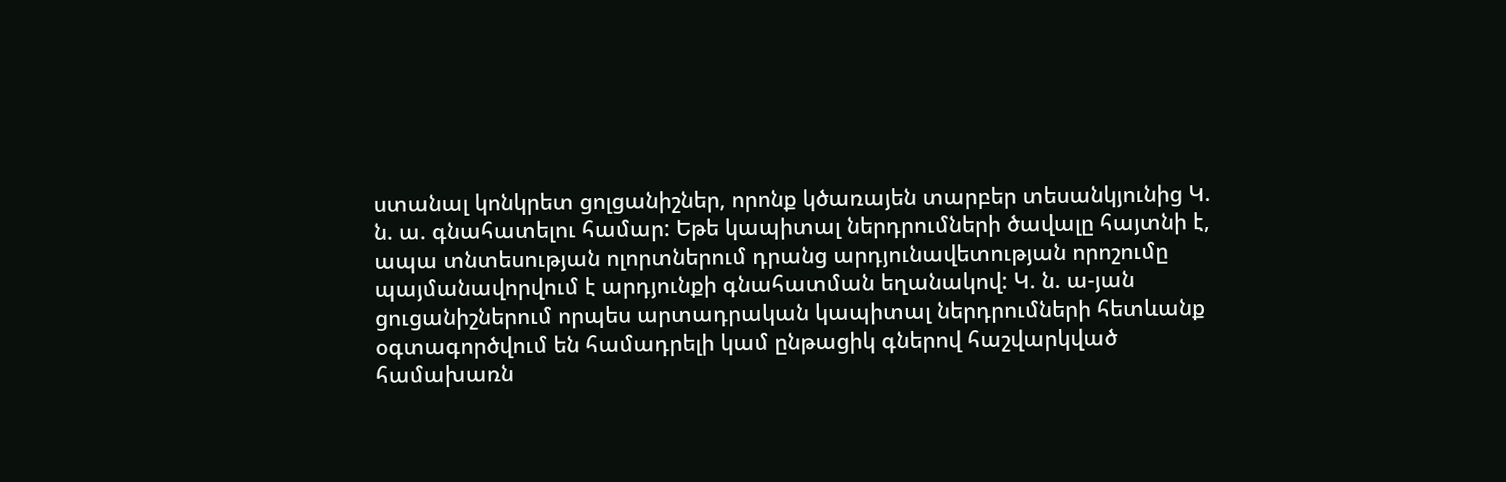ստանալ կոնկրետ ցոլցանիշներ, որոնք կծառայեն տարբեր տեսանկյունից Կ. ն. ա. գնահատելու համար: Եթե կապիտալ ներդրումների ծավալը հայտնի է, ապա տնտեսության ոլորտներում դրանց արդյունավետության որոշումը պայմանավորվում է արդյունքի գնահատման եղանակով: Կ. ն. ա-յան ցուցանիշներում որպես արտադրական կապիտալ ներդրումների հետևանք օգտագործվում են համադրելի կամ ընթացիկ գներով հաշվարկված համախառն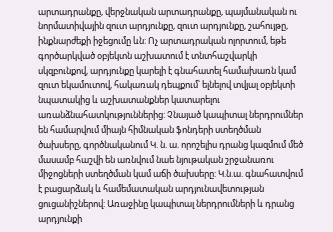արտադրանքը, վերջնական արտադրանքը, պայմանական ու նորմատիվային զուտ արդյունքը, զուտ արդյունքը, շահույթը, ինքնարժեքի իջեցումը ևն: Ոչ արտադրական ոլորտում, եթե գործարկված օբյեկտն աշխատում է տնտհաշվարկի սկզբունքով, արդյունքը կարելի է գնահատել համախառն կամ զուտ եկամուտով, հակառակ դեպքում՝ ելնելով տվյալ օբյեկտի նպատակից և աշխատանքներ կատարելու առանձնահատկություններից: Չնայած կապիտալ ներդրումներ են համարվում միայն հիմնական ֆոնդերի ստեղծման ծախսերը, գործնականում Կ. ն. ա. որոշելիս դրանց կազմում մեծ մասամբ հաշվի են առնվում նաե նյութական շրջանառու միջոցների ստեղծման կամ աճի ծախսերը: Կ.ն.ա. գնահատվում է բացարձակ և համեմատական արդյունավետության ցուցանիշներով: Առաջինը կապիտալ ներդրումների և դրանց արդյունքի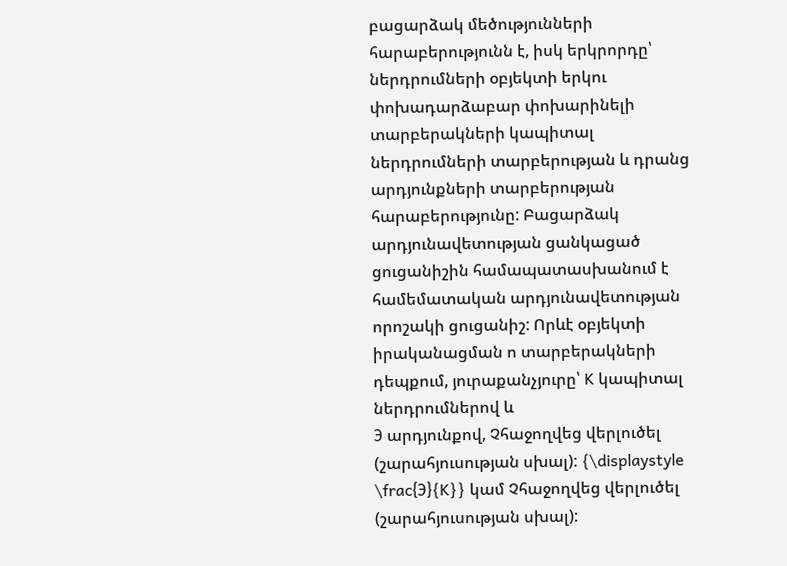բացարձակ մեծությունների հարաբերությունն է, իսկ երկրորդը՝ ներդրումների օբյեկտի երկու փոխադարձաբար փոխարինելի տարբերակների կապիտալ ներդրումների տարբերության և դրանց արդյունքների տարբերության հարաբերությունը: Բացարձակ արդյունավետության ցանկացած ցուցանիշին համապատասխանում է համեմատական արդյունավետության որոշակի ցուցանիշ: Որևէ օբյեկտի իրականացման ո տարբերակների դեպքում, յուրաքանչյուրը՝ K կապիտալ ներդրումներով և
Э արդյունքով, Չհաջողվեց վերլուծել (շարահյուսության սխալ): {\displaystyle \frac{Э}{K}} կամ Չհաջողվեց վերլուծել (շարահյուսության սխալ):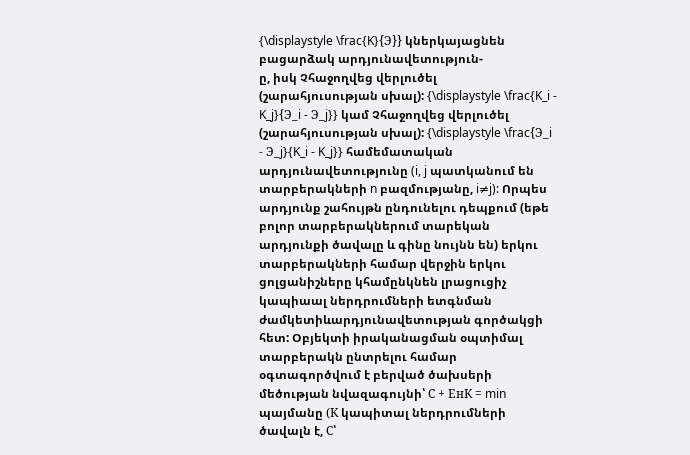{\displaystyle \frac{K}{Э}} կներկայացնեն բացարձակ արդյունավետություն-
ը, իսկ Չհաջողվեց վերլուծել (շարահյուսության սխալ): {\displaystyle \frac{K_i - K_j}{Э_i - Э_j}} կամ Չհաջողվեց վերլուծել (շարահյուսության սխալ): {\displaystyle \frac{Э_i - Э_j}{K_i - K_j}} համեմատական արդյունավետությունը (i, j պատկանում են տարբերակների n բազմությանը, i≠j): Որպես արդյունք շահույթն ընդունելու դեպքում (եթե բոլոր տարբերակներում տարեկան արդյունքի ծավալը և գինը նույնն են) երկու տարբերակների համար վերջին երկու ցոլցանիշները կհամընկնեն լրացուցիչ կապիաալ ներդրումների ետգնման ժամկետիևարդյունավետության գործակցի հետ: Օբյեկտի իրականացման օպտիմալ տարբերակն ընտրելու համար օգտագործվում է բերված ծախսերի մեծության նվազագույնի՝ С + ЕнК = min պայմանը (К կապիտալ ներդրումների ծավալն է, С՝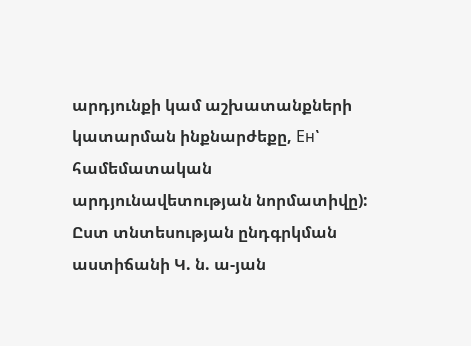արդյունքի կամ աշխատանքների կատարման ինքնարժեքը, Ен՝ համեմատական արդյունավետության նորմատիվը): Ըստ տնտեսության ընդգրկման աստիճանի Կ. ն. ա-յան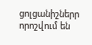ցոլցանիշներր որոշվում են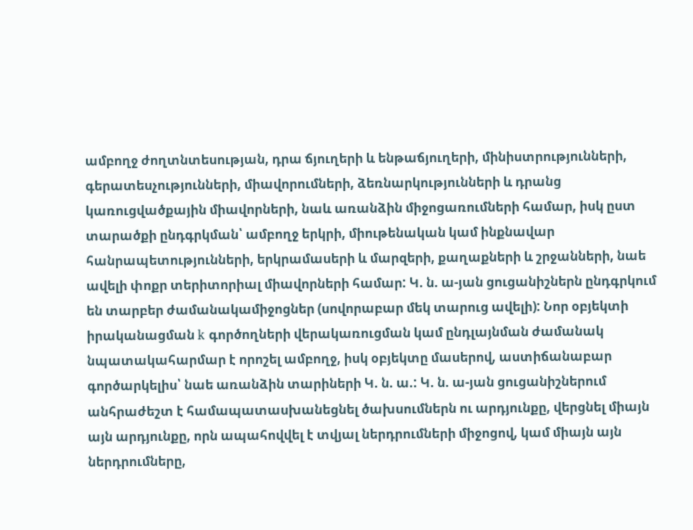ամբողջ ժողտնտեսության, դրա ճյուղերի և ենթաճյուղերի, մինիստրությունների, գերատեսչությունների, միավորումների, ձեռնարկությունների և դրանց կառուցվածքային միավորների, նաև առանձին միջոցառումների համար, իսկ ըստ տարածքի ընդգրկման՝ ամբողջ երկրի, միութենական կամ ինքնավար հանրապետությունների, երկրամասերի և մարզերի, քաղաքների և շրջանների, նաե ավելի փոքր տերիտորիալ միավորների համար: Կ. ն. ա-յան ցուցանիշներն ընդգրկում են տարբեր ժամանակամիջոցներ (սովորաբար մեկ տարուց ավելի): Նոր օբյեկտի իրականացման k գործողների վերակառուցման կամ ընդլայնման ժամանակ նպատակահարմար է որոշել ամբողջ, իսկ օբյեկտը մասերով, աստիճանաբար գործարկելիս՝ նաե առանձին տարիների Կ. ն. ա.: Կ. ն. ա-յան ցուցանիշներում անհրաժեշտ է համապատասխանեցնել ծախսումներն ու արդյունքը, վերցնել միայն այն արդյունքը, որն ապահովվել է տվյալ ներդրումների միջոցով, կամ միայն այն ներդրումները,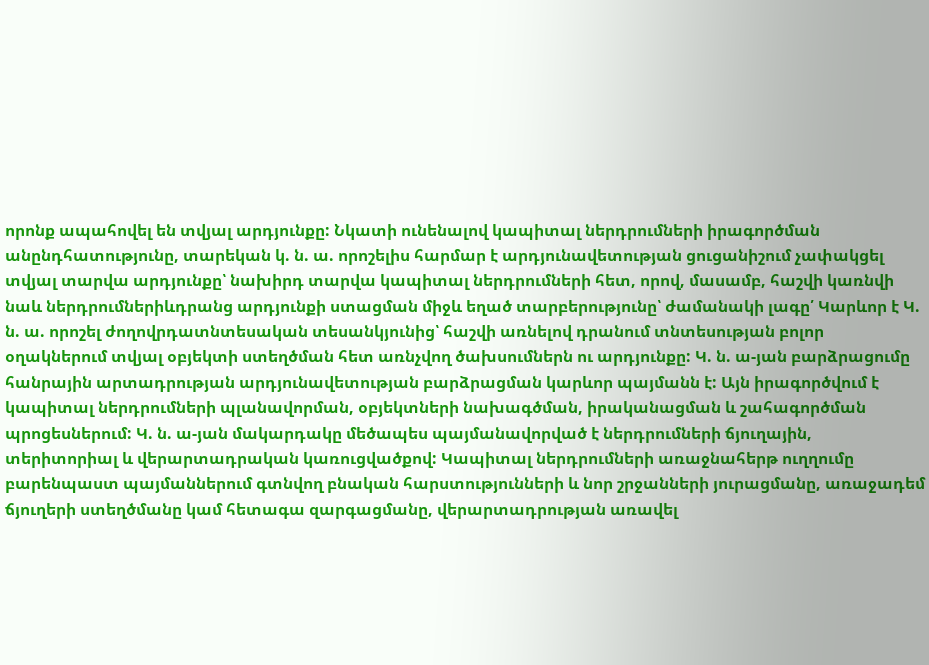որոնք ապահովել են տվյալ արդյունքը: Նկատի ունենալով կապիտալ ներդրումների իրագործման անընդհատությունը, տարեկան կ. ն. ա. որոշելիս հարմար է արդյունավետության ցուցանիշում չափակցել տվյալ տարվա արդյունքը՝ նախիրդ տարվա կապիտալ ներդրումների հետ, որով, մասամբ, հաշվի կառնվի նաև ներդրումներիևդրանց արդյունքի ստացման միջև եղած տարբերությունը՝ ժամանակի լագը՛ Կարևոր է Կ. ն. ա. որոշել ժողովրդատնտեսական տեսանկյունից՝ հաշվի առնելով դրանում տնտեսության բոլոր օղակներում տվյալ օբյեկտի ստեղծման հետ առնչվող ծախսումներն ու արդյունքը: Կ. ն. ա-յան բարձրացումը հանրային արտադրության արդյունավետության բարձրացման կարևոր պայմանն է: Այն իրագործվում է կապիտալ ներդրումների պլանավորման, օբյեկտների նախագծման, իրականացման և շահագործման պրոցեսներում: Կ. ն. ա-յան մակարդակը մեծապես պայմանավորված է ներդրումների ճյուղային, տերիտորիալ և վերարտադրական կառուցվածքով: Կապիտալ ներդրումների առաջնահերթ ուղղումը բարենպաստ պայմաններում գտնվող բնական հարստությունների և նոր շրջանների յուրացմանը, առաջադեմ ճյուղերի ստեղծմանը կամ հետագա զարգացմանը, վերարտադրության առավել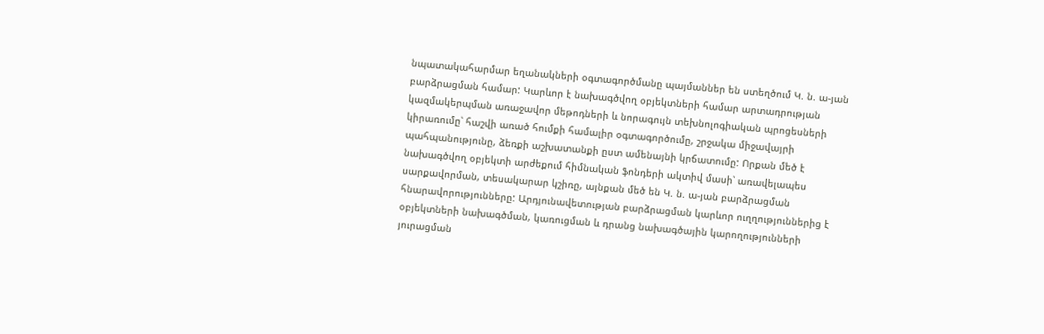նպատակահարմար եղանակների օգտագործմանը պայմաններ են ստեղծում Կ. ն. ա-յան բարձրացման համար: Կարևոր է նախագծվող օբյեկտների համար արտադրության կազմակերպման առաջավոր մեթոդների և նորագույն տեխնոլոգիական պրոցեսների կիրառումը՝ հաշվի առած հումքի համալիր օգտագործումը, շրջակա միջավայրի պահպանությունը, ձեռքի աշխատանքի ըստ ամենայնի կրճատումը: Որքան մեծ է նախագծվող օբյեկտի արժեքում հիմնական ֆոնդերի ակտիվ մասի՝ առավելապես սարքավորման, տեսակարար կշիռը, այնքան մեծ են Կ. ն. ա-յան բարձրացման հնարավորությունները: Արդյունավետության բարձրացման կարևոր ուղղություններից է օբյեկտների նախագծման, կառուցման և դրանց նախագծային կարողությունների յուրացման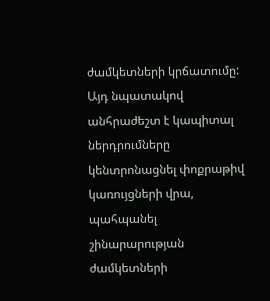ժամկետների կրճատումը: Այդ նպատակով անհրաժեշտ է կապիտալ ներդրումները կենտրոնացնել փոքրաթիվ կառույցների վրա, պահպանել շինարարության ժամկետների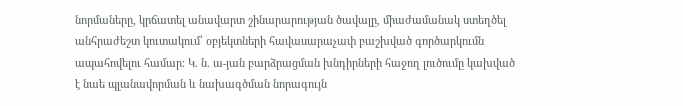նորմաները, կրճատել անավարտ շինարարության ծավալը, միաժամանակ ստեղծել անհրաժեշտ կուտակում՝ օբյեկտների հավասարաչափ բաշխված գործարկումն ապահովելու համար: Կ. ն. ա-յան բարձրացման խնդիրների հաջող լուծումը կախված է նաե պլանավորման և նախագծման նորագույն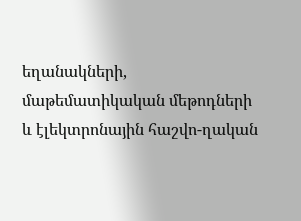եղանակների, մաթեմատիկական մեթոդների և էլեկտրոնային հաշվո-ղական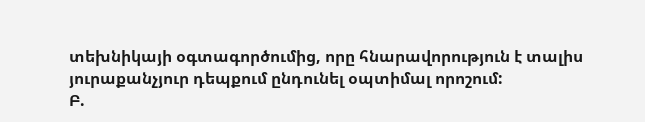տեխնիկայի օգտագործումից, որը հնարավորություն է տալիս յուրաքանչյուր դեպքում ընդունել օպտիմալ որոշում:
Բ.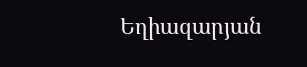Եղիազարյան